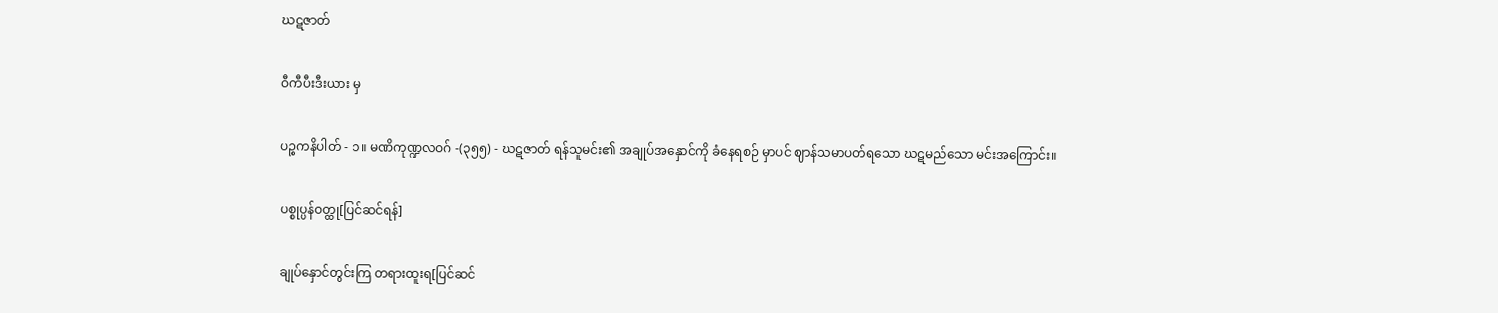ဃဋဇာတ်

ဝီကီပီးဒီးယား မှ

ပဉ္စကနိပါတ် - ၁။ မဏိကုဏ္ဍလဝဂ် -(၃၅၅) - ဃဋဇာတ် ရန်သူမင်း၏ အချုပ်အနှောင်ကို ခံနေရစဉ် မှာပင် ဈာန်သမာပတ်ရသော ဃဋမည်သော မင်းအကြောင်း။

ပစ္စုပ္ပန်ဝတ္ထု[ပြင်ဆင်ရန်]

ချုပ်နှောင်တွင်းကြ တရားထူးရ[ပြင်ဆင်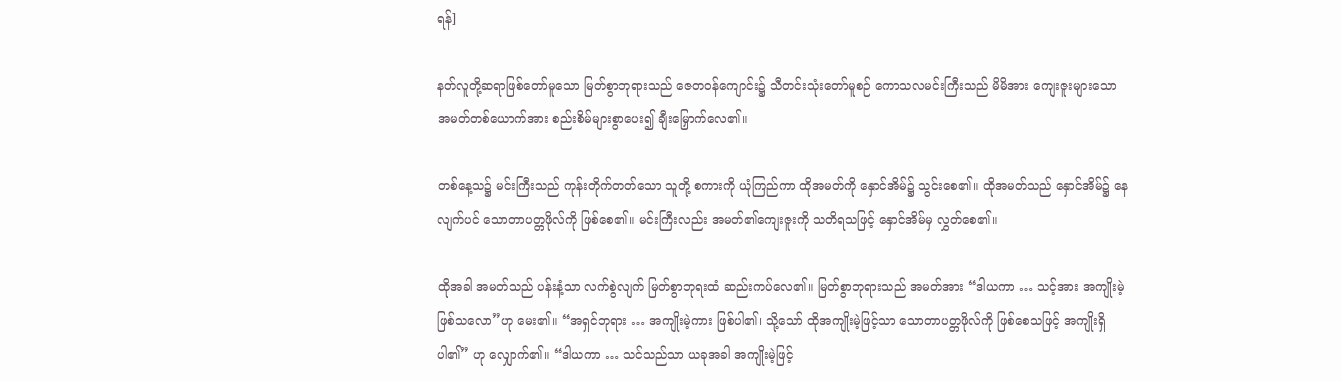ရန်]

နတ်လူတို့ဆရာဖြစ်တော်မူသော မြတ်စွာဘုရားသည် ဇေတဝန်ကျောင်း၌ သီတင်းသုံးတော်မူစဉ် ကောသလမင်းကြီးသည် မိမိအား ကျေးဇူးများသော အမတ်တစ်ယောက်အား စည်းစိမ်များစွာပေး၍ ချီးမြှောက်လေ၏။

တစ်နေ့သ၌ မင်းကြီးသည် ကုန်းတိုက်တတ်သော သူတို့ စကားကို ယုံကြည်ကာ ထိုအမတ်ကို နှောင်အိမ်၌ သွင်းစေ၏။ ထိုအမတ်သည် နှောင်အိမ်၌ နေလျက်ပင် သောတာပတ္တဖိုလ်ကို ဖြစ်စေ၏။ မင်းကြီးလည်း အမတ်၏ကျေးဇူးကို သတိရသဖြင့် နှောင်အိမ်မှ လွှတ်စေ၏။

ထိုအခါ အမတ်သည် ပန်းနံ့သာ လက်စွဲလျက် မြတ်စွာဘုရးထံ ဆည်းကပ်လေ၏။ မြတ်စွာဘုရားသည် အမတ်အား “ဒါယကာ … သင့်အား အကျိုးမဲ့ ဖြစ်သလော”ဟု မေး၏။ “အရှင်ဘုရား … အကျိုးမဲ့ကား ဖြစ်ပါ၏၊ သို့သော် ထိုအကျိုးမဲ့ဖြင့်သာ သောတာပတ္တဖိုလ်ကို ဖြစ်စေသဖြင့် အကျိုးရှိပါ၏” ဟု လျှောက်၏။ “ဒါယကာ … သင်သည်သာ ယခုအခါ အကျိုးမဲ့ဖြင့်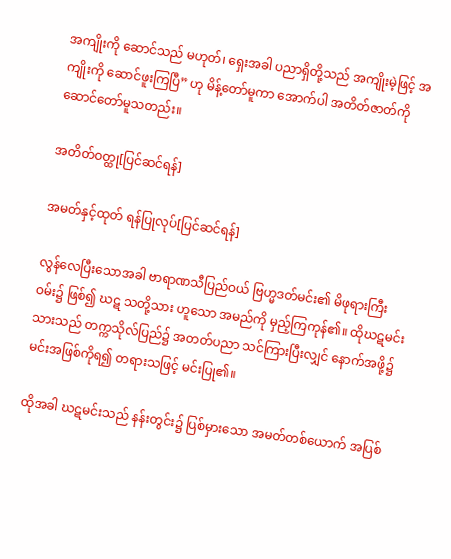အကျိုးကို ဆောင်သည် မဟုတ်၊ ရှေးအခါ ပညာရှိတို့သည် အကျိုးမဲ့ဖြင့် အကျိုးကို ဆောင်ဖူးကြပြီ” ဟု မိန့်တော်မူကာ အောက်ပါ အတိတ်ဇာတ်ကို ဆောင်တော်မူသတည်း။

အတိတ်ဝတ္ထု[ပြင်ဆင်ရန်]

အမတ်နှင့်ထုတ် ရန်ပြုလုပ်[ပြင်ဆင်ရန်]

လွန်လေပြီးသောအခါ ဗာရာဏသီပြည်ဝယ် ဗြဟ္မဒတ်မင်း၏ မိဖုရားကြီးဝမ်း၌ ဖြစ်၍ ဃဋ သတို့သား ဟူသော အမည်ကို မှည့်ကြကုန်၏။ ထိုဃဋမင်းသားသည် တက္ကသိုလ်ပြည်၌ အတတ်ပညာ သင်ကြားပြီးလျှင် နောက်အဖို့၌ မင်းအဖြစ်ကိုရ၍ တရားသဖြင့် မင်းပြု၏။

ထိုအခါ ဃဋမင်းသည် နန်းတွင်း၌ ပြစ်မှားသော အမတ်တစ်ယောက် အပြစ်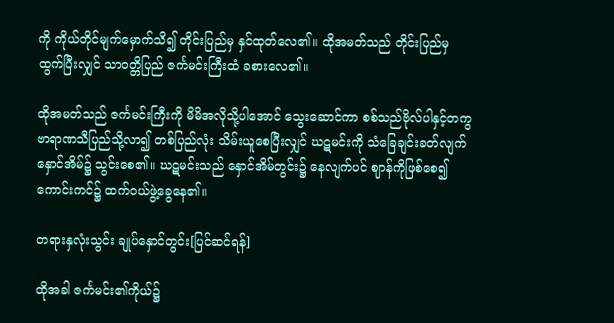ကို ကိုယ်တိုင်မျက်မှောက်သိ၍ တိုင်းပြည်မှ နှင်ထုတ်လေ၏။ ထိုအမတ်သည် တိုင်းပြည်မှ ထွက်ပြီးလျှင် သာဝတ္တိပြည် ဇင်္ကမင်းကြီးထံ ခစားလေ၏။

ထိုအမတ်သည် ဇင်္ကမင်းကြီးကို မိမိအလိုသို့ပါအောင် သွေးဆောင်ကာ စစ်သည်ဗိုလ်ပါနှင့်တကွ ဗာရာဏသီပြည်သို့လာ၍ တစ်ပြည်လုံး သိမ်းယူစေပြီးလျှင် ဃဋမင်းကို သံခြေချင်းခတ်လျက် နှောင်အိမ်၌ သွင်းစေ၏။ ဃဋမင်းသည် နှောင်အိမ်တွင်း၌ နေလျက်ပင် ဈာန်ကိုဖြစ်စေ၍ ကောင်းကင်၌ ထက်ဝယ်ဖွဲ့ခွေနေ၏။

တရားနှလုံးသွင်း ချုပ်နှောင်တွင်း[ပြင်ဆင်ရန်]

ထိုအခါ ဇင်္ကမင်း၏ကိုယ်၌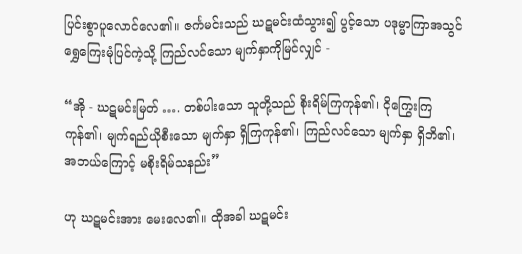ပြင်းစွာပူလောင်လေ၏။ ဇင်္ကမင်းသည် ဃဋမင်းထံသွား၍ ပွင့်သော ပဒုမ္မာကြာအသွင် ရွှေကြေးမုံပြင်ကဲ့သို့ ကြည်လင်သော မျက်နှာကိုမြင်လျှင် -

“အို - ဃဋမင်းမြတ် …. တစ်ပါးသော သူတို့သည် စိုးရိမ်ကြကုန်၏၊ ငိုကြွေးကြကုန်၏၊ မျက်ရည်ယိုစီးသော မျက်နှာ ရှိကြကုန်၏၊ ကြည်လင်သော မျက်နှာ ရှိဘိ၏၊ အဘယ်ကြောင့် မစိုးရိမ်သနည်း”

ဟု ဃဋမင်းအား မေးလေ၏။ ထိုအခါ ဃဋမင်း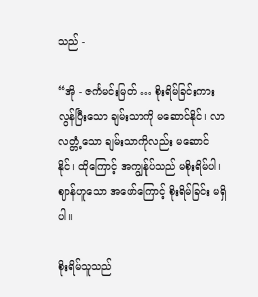သည် -

“အို - ဇင်္ကမင်းမြတ် … စိုးရိမ်ခြင်းကား လွန်ပြီးသော ချမ်းသာကို မဆောင်နိုင်၊ လာလတ္တံ့သော ချမ်းသာကိုလည်း မဆောင်နိုင်၊ ထိုကြောင့် အကျွန်ုပ်သည် မစိုးရိမ်ပါ၊ ဈာန်ဟူသော အဖော်ကြောင့် စိုးရိမ်ခြင်း မရှိပါ။

စိုးရိမ်သူသည်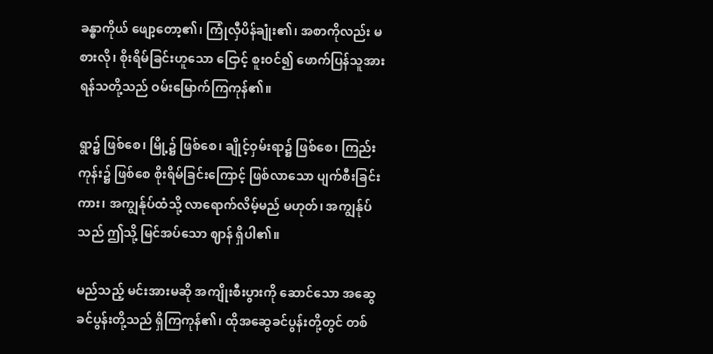ခန္ဓာကိုယ် ဖျော့တော့၏၊ ကြုံလှီပိန်ချုံး၏၊ အစာကိုလည်း မစားလို၊ စိုးရိမ်ခြင်းဟူသော ငြောင့် စူးဝင်၍ ဖောက်ပြန်သူအား ရန်သတို့သည် ဝမ်းမြောက်ကြကုန်၏။

ရွာ၌ ဖြစ်စေ၊ မြို့၌ ဖြစ်စေ၊ ချိုင့်ဝှမ်းရာ၌ ဖြစ်စေ၊ ကြည်းကုန်း၌ ဖြစ်စေ စိုးရိမ်ခြင်းကြောင့် ဖြစ်လာသော ပျက်စီးခြင်းကား၊ အကျွန်ုပ်ထံသို့ လာရောက်လိမ့်မည် မဟုတ်၊ အကျွန်ုပ်သည် ဤသို့ မြင်အပ်သော ဈာန် ရှိပါ၏။

မည်သည့် မင်းအားမဆို အကျိုးစီးပွားကို ဆောင်သော အဆွေခင်ပွန်းတို့သည် ရှိကြကုန်၏၊ ထိုအဆွေခင်ပွန်းတို့တွင် တစ်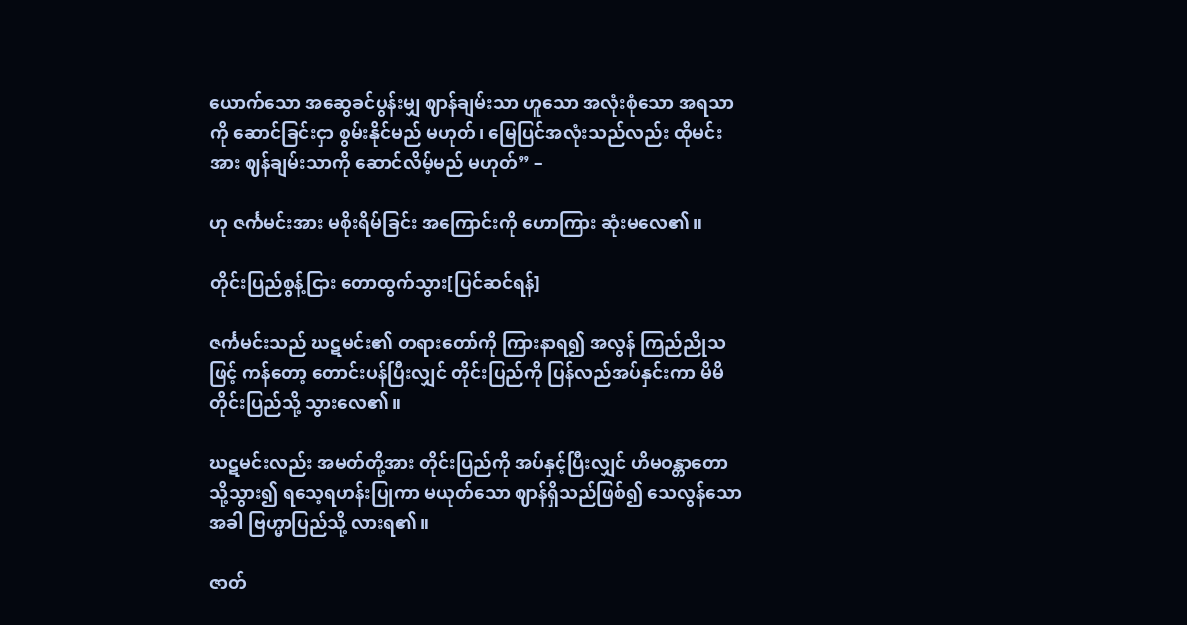ယောက်သော အဆွေခင်ပွန်းမျှ ဈာန်ချမ်းသာ ဟူသော အလုံးစုံသော အရသာကို ဆောင်ခြင်းငှာ စွမ်းနိုင်မည် မဟုတ်၊ မြေပြင်အလုံးသည်လည်း ထိုမင်းအား ဈန်ချမ်းသာကို ဆောင်လိမ့်မည် မဟုတ်” –

ဟု ဇင်္ကမင်းအား မစိုးရိမ်ခြင်း အကြောင်းကို ဟောကြား ဆုံးမလေ၏။

တိုင်းပြည်စွန့်ငြား တောထွက်သွား[ပြင်ဆင်ရန်]

ဇင်္ကမင်းသည် ဃဋမင်း၏ တရားတော်ကို ကြားနာရ၍ အလွန် ကြည်ညိုသဖြင့် ကန်တော့ တောင်းပန်ပြီးလျှင် တိုင်းပြည်ကို ပြန်လည်အပ်နှင်းကာ မိမိတိုင်းပြည်သို့ သွားလေ၏။

ဃဋမင်းလည်း အမတ်တို့အား တိုင်းပြည်ကို အပ်နှင့်ပြီးလျှင် ဟိမဝန္တာတောသို့သွား၍ ရသေ့ရဟန်းပြုကာ မယုတ်သော ဈာန်ရှိသည်ဖြစ်၍ သေလွန်သောအခါ ဗြဟ္မာပြည်သို့ လားရ၏။

ဇာတ်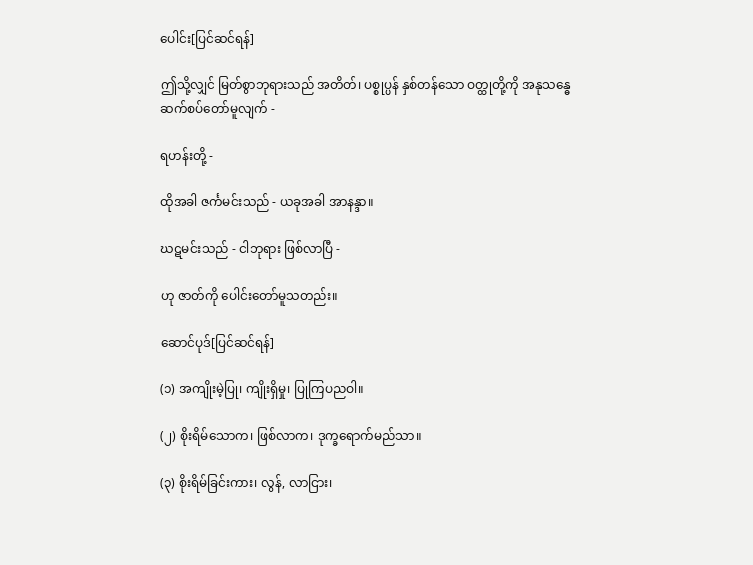ပေါင်း[ပြင်ဆင်ရန်]

ဤသို့လျှင် မြတ်စွာဘုရားသည် အတိတ်၊ ပစ္စုပ္ပန် နှစ်တန်သော ဝတ္ထုတို့ကို အနုသန္ဓေ ဆက်စပ်တော်မူလျက် -

ရဟန်းတို့ -

ထိုအခါ ဇင်္ကမင်းသည် - ယခုအခါ အာနန္ဒာ။

ဃဋမင်းသည် - ငါဘုရား ဖြစ်လာပြီ -

ဟု ဇာတ်ကို ပေါင်းတော်မူသတည်း။

ဆောင်ပုဒ်[ပြင်ဆင်ရန်]

(၁) အကျိုးမဲ့ပြု၊ ကျိုးရှိမှု၊ ပြုကြပညဝါ။

(၂) စိုးရိမ်သောက၊ ဖြစ်လာက၊ ဒုက္ခရောက်မည်သာ။

(၃) စိုးရိမ်ခြင်းကား၊ လွန်, လာငြား၊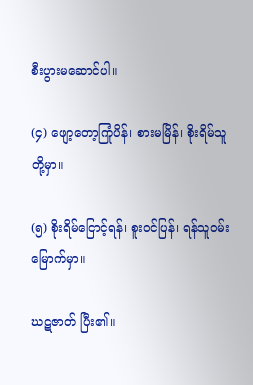စီးပွားမဆောင်ပါ။

(၄) ဖျော့တော့ကြုံပိန်၊ စားမမြိန်၊ စိုးရိမ်သူတို့မှာ။

(၅) စိုးရိမ်ငြောင့်ရန်၊ စူးဝင်ပြန်၊ ရန်သူဝမ်းမြောက်မှာ။

ဃဋဇာတ် ပြီး၏။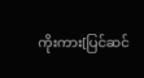ကိုးကား[ပြင်ဆင်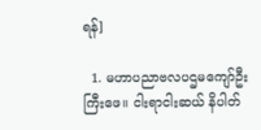ရန်]

  1. မဟာပညာဗလပဌမကျော်ဦးကြီးဖေ။ ငါးရာငါးဆယ် နိပါတ်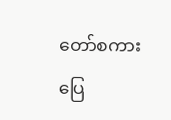တော်စကားပြေ